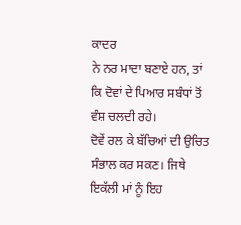ਕਾਦਰ
ਨੇ ਨਰ ਮਾਦਾ ਬਣਾਏ ਹਨ, ਤਾਂ ਕਿ ਦੋਵਾਂ ਦੇ ਪਿਆਰ ਸਬੰਧਾਂ ਤੋਂ ਵੰਸ਼ ਚਲਦੀ ਰਹੇ।
ਦੋਵੇਂ ਰਲ ਕੇ ਬੱਚਿਆਂ ਦੀ ਉਚਿਤ ਸੰਭਾਲ ਕਰ ਸਕਣ। ਜਿਥੇ ਇਕੱਲੀ ਮਾਂ ਨੂੰ ਇਹ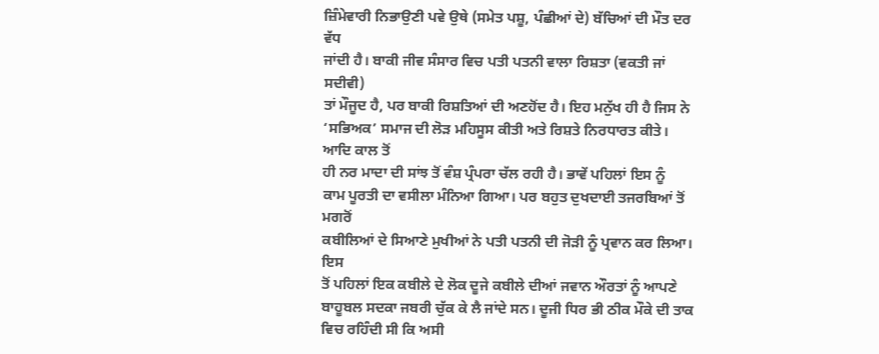ਜ਼ਿੰਮੇਵਾਰੀ ਨਿਭਾਉਣੀ ਪਵੇ ਉਥੇ (ਸਮੇਤ ਪਸ਼ੂ, ਪੰਛੀਆਂ ਦੇ) ਬੱਚਿਆਂ ਦੀ ਮੌਤ ਦਰ ਵੱਧ
ਜਾਂਦੀ ਹੈ। ਬਾਕੀ ਜੀਵ ਸੰਸਾਰ ਵਿਚ ਪਤੀ ਪਤਨੀ ਵਾਲਾ ਰਿਸ਼ਤਾ (ਵਕਤੀ ਜਾਂ ਸਦੀਵੀ)
ਤਾਂ ਮੌਜੂਦ ਹੈ, ਪਰ ਬਾਕੀ ਰਿਸ਼ਤਿਆਂ ਦੀ ਅਣਹੋਂਦ ਹੈ। ਇਹ ਮਨੁੱਖ ਹੀ ਹੈ ਜਿਸ ਨੇ
‘ਸਭਿਅਕ’ ਸਮਾਜ ਦੀ ਲੋੜ ਮਹਿਸੂਸ ਕੀਤੀ ਅਤੇ ਰਿਸ਼ਤੇ ਨਿਰਧਾਰਤ ਕੀਤੇ। ਆਦਿ ਕਾਲ ਤੋਂ
ਹੀ ਨਰ ਮਾਦਾ ਦੀ ਸਾਂਝ ਤੋਂ ਵੰਸ਼ ਪ੍ਰੰਪਰਾ ਚੱਲ ਰਹੀ ਹੈ। ਭਾਵੇਂ ਪਹਿਲਾਂ ਇਸ ਨੂੰ
ਕਾਮ ਪੂਰਤੀ ਦਾ ਵਸੀਲਾ ਮੰਨਿਆ ਗਿਆ। ਪਰ ਬਹੁਤ ਦੁਖਦਾਈ ਤਜਰਬਿਆਂ ਤੋਂ ਮਗਰੋਂ
ਕਬੀਲਿਆਂ ਦੇ ਸਿਆਣੇ ਮੁਖੀਆਂ ਨੇ ਪਤੀ ਪਤਨੀ ਦੀ ਜੋੜੀ ਨੂੰ ਪ੍ਰਵਾਨ ਕਰ ਲਿਆ। ਇਸ
ਤੋਂ ਪਹਿਲਾਂ ਇਕ ਕਬੀਲੇ ਦੇ ਲੋਕ ਦੂਜੇ ਕਬੀਲੇ ਦੀਆਂ ਜਵਾਨ ਔਰਤਾਂ ਨੂੰ ਆਪਣੇ
ਬਾਹੂਬਲ ਸਦਕਾ ਜਬਰੀ ਚੁੱਕ ਕੇ ਲੈ ਜਾਂਦੇ ਸਨ। ਦੂਜੀ ਧਿਰ ਭੀ ਠੀਕ ਮੌਕੇ ਦੀ ਤਾਕ
ਵਿਚ ਰਹਿੰਦੀ ਸੀ ਕਿ ਅਸੀ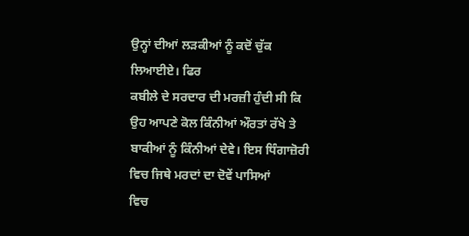ਉਨ੍ਹਾਂ ਦੀਆਂ ਲੜਕੀਆਂ ਨੂੰ ਕਦੋਂ ਚੁੱਕ ਲਿਆਈਏ। ਫਿਰ
ਕਬੀਲੇ ਦੇ ਸਰਦਾਰ ਦੀ ਮਰਜ਼ੀ ਹੁੰਦੀ ਸੀ ਕਿ ਉਹ ਆਪਣੇ ਕੋਲ ਕਿੰਨੀਆਂ ਔਰਤਾਂ ਰੱਖੇ ਤੇ
ਬਾਕੀਆਂ ਨੂੰ ਕਿੰਨੀਆਂ ਦੇਵੇ। ਇਸ ਧਿੰਗਾਜ਼ੋਰੀ ਵਿਚ ਜਿਥੇ ਮਰਦਾਂ ਦਾ ਦੋਵੇਂ ਪਾਸਿਆਂ
ਵਿਚ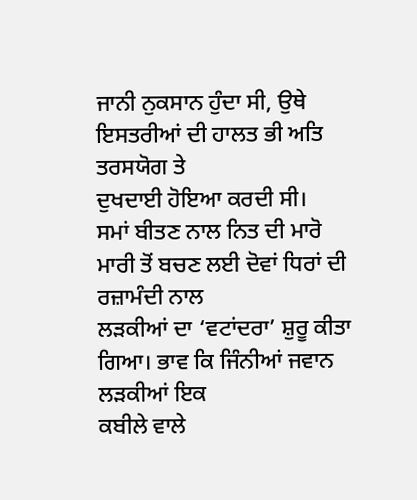ਜਾਨੀ ਨੁਕਸਾਨ ਹੁੰਦਾ ਸੀ, ਉਥੇ ਇਸਤਰੀਆਂ ਦੀ ਹਾਲਤ ਭੀ ਅਤਿ ਤਰਸਯੋਗ ਤੇ
ਦੁਖਦਾਈ ਹੋਇਆ ਕਰਦੀ ਸੀ।
ਸਮਾਂ ਬੀਤਣ ਨਾਲ ਨਿਤ ਦੀ ਮਾਰੋ ਮਾਰੀ ਤੋਂ ਬਚਣ ਲਈ ਦੋਵਾਂ ਧਿਰਾਂ ਦੀ ਰਜ਼ਾਮੰਦੀ ਨਾਲ
ਲੜਕੀਆਂ ਦਾ ‘ਵਟਾਂਦਰਾ’ ਸ਼ੁਰੂ ਕੀਤਾ ਗਿਆ। ਭਾਵ ਕਿ ਜਿੰਨੀਆਂ ਜਵਾਨ ਲੜਕੀਆਂ ਇਕ
ਕਬੀਲੇ ਵਾਲੇ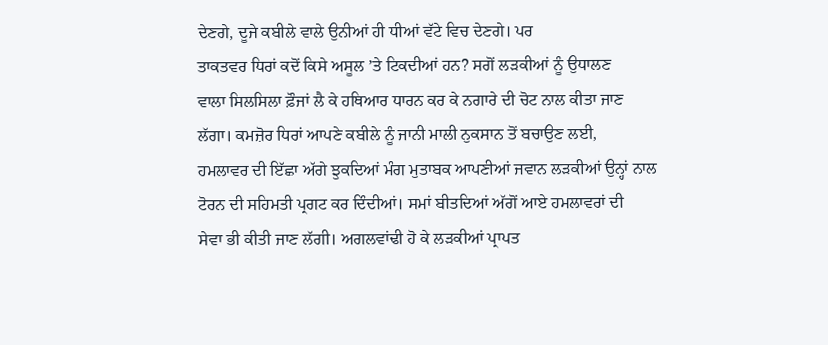ਦੇਣਗੇ, ਦੂਜੇ ਕਬੀਲੇ ਵਾਲੇ ਉਨੀਆਂ ਹੀ ਧੀਆਂ ਵੱਟੇ ਵਿਚ ਦੇਣਗੇ। ਪਰ
ਤਾਕਤਵਰ ਧਿਰਾਂ ਕਦੋਂ ਕਿਸੇ ਅਸੂਲ ’ਤੇ ਟਿਕਦੀਆਂ ਹਨ? ਸਗੋਂ ਲੜਕੀਆਂ ਨੂੰ ਉਧਾਲਣ
ਵਾਲਾ ਸਿਲਸਿਲਾ ਫ਼ੌਜਾਂ ਲੈ ਕੇ ਹਥਿਆਰ ਧਾਰਨ ਕਰ ਕੇ ਨਗਾਰੇ ਦੀ ਚੋਟ ਨਾਲ ਕੀਤਾ ਜਾਣ
ਲੱਗਾ। ਕਮਜ਼ੋਰ ਧਿਰਾਂ ਆਪਣੇ ਕਬੀਲੇ ਨੂੰ ਜਾਨੀ ਮਾਲੀ ਨੁਕਸਾਨ ਤੋਂ ਬਚਾਉਣ ਲਈ,
ਹਮਲਾਵਰ ਦੀ ਇੱਛਾ ਅੱਗੇ ਝੁਕਦਿਆਂ ਮੰਗ ਮੁਤਾਬਕ ਆਪਣੀਆਂ ਜਵਾਨ ਲੜਕੀਆਂ ਉਨ੍ਹਾਂ ਨਾਲ
ਟੋਰਨ ਦੀ ਸਹਿਮਤੀ ਪ੍ਰਗਟ ਕਰ ਦਿੰਦੀਆਂ। ਸਮਾਂ ਬੀਤਦਿਆਂ ਅੱਗੋਂ ਆਏ ਹਮਲਾਵਰਾਂ ਦੀ
ਸੇਵਾ ਭੀ ਕੀਤੀ ਜਾਣ ਲੱਗੀ। ਅਗਲਵਾਂਢੀ ਹੋ ਕੇ ਲੜਕੀਆਂ ਪ੍ਰਾਪਤ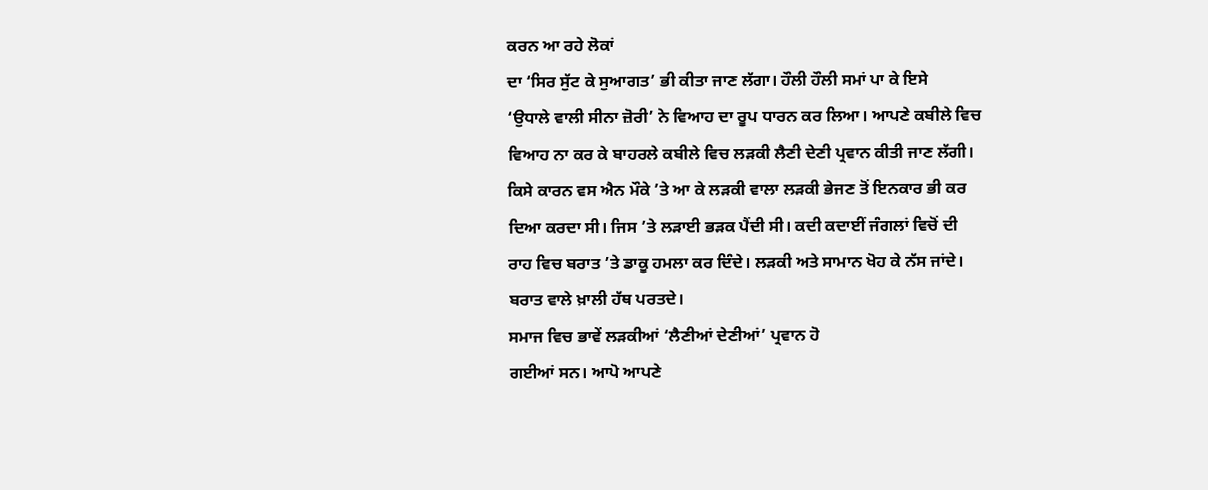ਕਰਨ ਆ ਰਹੇ ਲੋਕਾਂ
ਦਾ ‘ਸਿਰ ਸੁੱਟ ਕੇ ਸੁਆਗਤ’ ਭੀ ਕੀਤਾ ਜਾਣ ਲੱਗਾ। ਹੌਲੀ ਹੌਲੀ ਸਮਾਂ ਪਾ ਕੇ ਇਸੇ
‘ਉਧਾਲੇ ਵਾਲੀ ਸੀਨਾ ਜ਼ੋਰੀ’ ਨੇ ਵਿਆਹ ਦਾ ਰੂਪ ਧਾਰਨ ਕਰ ਲਿਆ। ਆਪਣੇ ਕਬੀਲੇ ਵਿਚ
ਵਿਆਹ ਨਾ ਕਰ ਕੇ ਬਾਹਰਲੇ ਕਬੀਲੇ ਵਿਚ ਲੜਕੀ ਲੈਣੀ ਦੇਣੀ ਪ੍ਰਵਾਨ ਕੀਤੀ ਜਾਣ ਲੱਗੀ।
ਕਿਸੇ ਕਾਰਨ ਵਸ ਐਨ ਮੌਕੇ ’ਤੇ ਆ ਕੇ ਲੜਕੀ ਵਾਲਾ ਲੜਕੀ ਭੇਜਣ ਤੋਂ ਇਨਕਾਰ ਭੀ ਕਰ
ਦਿਆ ਕਰਦਾ ਸੀ। ਜਿਸ ’ਤੇ ਲੜਾਈ ਭੜਕ ਪੈਂਦੀ ਸੀ। ਕਦੀ ਕਦਾਈਂ ਜੰਗਲਾਂ ਵਿਚੋਂ ਦੀ
ਰਾਹ ਵਿਚ ਬਰਾਤ ’ਤੇ ਡਾਕੂ ਹਮਲਾ ਕਰ ਦਿੰਦੇ। ਲੜਕੀ ਅਤੇ ਸਾਮਾਨ ਖੋਹ ਕੇ ਨੱਸ ਜਾਂਦੇ।
ਬਰਾਤ ਵਾਲੇ ਖ਼ਾਲੀ ਹੱਥ ਪਰਤਦੇ।
ਸਮਾਜ ਵਿਚ ਭਾਵੇਂ ਲੜਕੀਆਂ ‘ਲੈਣੀਆਂ ਦੇਣੀਆਂ’ ਪ੍ਰਵਾਨ ਹੋ
ਗਈਆਂ ਸਨ। ਆਪੋ ਆਪਣੇ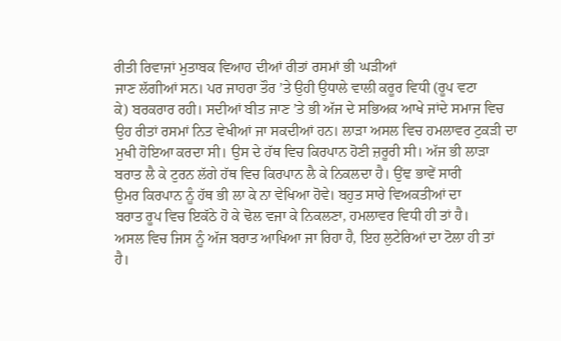ਰੀਤੀ ਰਿਵਾਜਾਂ ਮੁਤਾਬਕ ਵਿਆਹ ਦੀਆਂ ਰੀਤਾਂ ਰਸਮਾਂ ਭੀ ਘੜੀਆਂ
ਜਾਣ ਲੱਗੀਆਂ ਸਨ। ਪਰ ਜਾਹਰਾ ਤੌਰ ’ਤੇ ਉਹੀ ਉਧਾਲੇ ਵਾਲੀ ਕਰੂਰ ਵਿਧੀ (ਰੂਪ ਵਟਾ
ਕੇ) ਬਰਕਰਾਰ ਰਹੀ। ਸਦੀਆਂ ਬੀਤ ਜਾਣ ’ਤੇ ਭੀ ਅੱਜ ਦੇ ਸਭਿਅਕ ਆਖੇ ਜਾਂਦੇ ਸਮਾਜ ਵਿਚ
ਉਹ ਰੀਤਾਂ ਰਸਮਾਂ ਨਿਤ ਵੇਖੀਆਂ ਜਾ ਸਕਦੀਆਂ ਹਨ। ਲਾੜਾ ਅਸਲ ਵਿਚ ਹਮਲਾਵਰ ਟੁਕੜੀ ਦਾ
ਮੁਖੀ ਹੋਇਆ ਕਰਦਾ ਸੀ। ਉਸ ਦੇ ਹੱਥ ਵਿਚ ਕਿਰਪਾਨ ਹੋਣੀ ਜ਼ਰੂਰੀ ਸੀ। ਅੱਜ ਭੀ ਲਾੜਾ
ਬਰਾਤ ਲੈ ਕੇ ਟੁਰਨ ਲੱਗੇ ਹੱਥ ਵਿਚ ਕਿਰਪਾਨ ਲੈ ਕੇ ਨਿਕਲਦਾ ਹੈ। ਉਂਞ ਭਾਵੇਂ ਸਾਰੀ
ਉਮਰ ਕਿਰਪਾਨ ਨੂੰ ਹੱਥ ਭੀ ਲਾ ਕੇ ਨਾ ਵੇਖਿਆ ਹੋਵੇ। ਬਹੁਤ ਸਾਰੇ ਵਿਅਕਤੀਆਂ ਦਾ
ਬਰਾਤ ਰੂਪ ਵਿਚ ਇਕੱਠੇ ਹੋ ਕੇ ਢੋਲ ਵਜਾ ਕੇ ਨਿਕਲਣਾ, ਹਮਲਾਵਰ ਵਿਧੀ ਹੀ ਤਾਂ ਹੈ।
ਅਸਲ ਵਿਚ ਜਿਸ ਨੂੰ ਅੱਜ ਬਰਾਤ ਆਖਿਆ ਜਾ ਰਿਹਾ ਹੈ, ਇਹ ਲੁਟੇਰਿਆਂ ਦਾ ਟੋਲਾ ਹੀ ਤਾਂ
ਹੈ।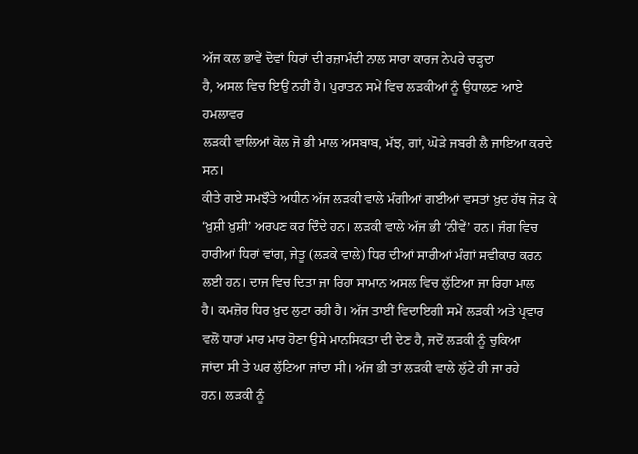ਅੱਜ ਕਲ ਭਾਵੇਂ ਦੋਵਾਂ ਧਿਰਾਂ ਦੀ ਰਜ਼ਾਮੰਦੀ ਨਾਲ ਸਾਰਾ ਕਾਰਜ ਨੇਪਰੇ ਚੜ੍ਹਦਾ
ਹੈ, ਅਸਲ ਵਿਚ ਇਉਂ ਨਹੀਂ ਹੈ। ਪੁਰਾਤਨ ਸਮੇਂ ਵਿਚ ਲੜਕੀਆਂ ਨੂੰ ਉਧਾਲਣ ਆਏ ਹਮਲਾਵਰ
ਲੜਕੀ ਵਾਲਿਆਂ ਕੋਲ ਜੋ ਭੀ ਮਾਲ ਅਸਬਾਬ, ਮੱਝ, ਗਾਂ, ਘੋੜੇ ਜਬਰੀ ਲੈ ਜਾਇਆ ਕਰਦੇ ਸਨ।
ਕੀਤੇ ਗਏ ਸਮਝੌਤੇ ਅਧੀਨ ਅੱਜ ਲੜਕੀ ਵਾਲੇ ਮੰਗੀਆਂ ਗਈਆਂ ਵਸਤਾਂ ਖ਼ੁਦ ਹੱਥ ਜੋੜ ਕੇ
‘ਖ਼ੁਸ਼ੀ ਖ਼ੁਸ਼ੀ’ ਅਰਪਣ ਕਰ ਦਿੰਦੇ ਹਨ। ਲੜਕੀ ਵਾਲੇ ਅੱਜ ਭੀ ‘ਨੀਂਵੇਂ’ ਹਨ। ਜੰਗ ਵਿਚ
ਹਾਰੀਆਂ ਧਿਰਾਂ ਵਾਂਗ, ਜੇਤੂ (ਲੜਕੇ ਵਾਲੇ) ਧਿਰ ਦੀਆਂ ਸਾਰੀਆਂ ਮੰਗਾਂ ਸਵੀਕਾਰ ਕਰਨ
ਲਈ ਹਨ। ਦਾਜ ਵਿਚ ਦਿਤਾ ਜਾ ਰਿਹਾ ਸਾਮਾਨ ਅਸਲ ਵਿਚ ਲੁੱਟਿਆ ਜਾ ਰਿਹਾ ਮਾਲ
ਹੈ। ਕਮਜ਼ੋਰ ਧਿਰ ਖ਼ੁਦ ਲੁਟਾ ਰਹੀ ਹੈ। ਅੱਜ ਤਾਈਂ ਵਿਦਾਇਗੀ ਸਮੇਂ ਲੜਕੀ ਅਤੇ ਪ੍ਰਵਾਰ
ਵਲੋਂ ਧਾਹਾਂ ਮਾਰ ਮਾਰ ਹੋਣਾ ਉਸੇ ਮਾਨਸਿਕਤਾ ਦੀ ਦੇਣ ਹੈ, ਜਦੋਂ ਲੜਕੀ ਨੂੰ ਚੁਕਿਆ
ਜਾਂਦਾ ਸੀ ਤੇ ਘਰ ਲੁੱਟਿਆ ਜਾਂਦਾ ਸੀ। ਅੱਜ ਭੀ ਤਾਂ ਲੜਕੀ ਵਾਲੇ ਲੁੱਟੇ ਹੀ ਜਾ ਰਹੇ
ਹਨ। ਲੜਕੀ ਨੂੰ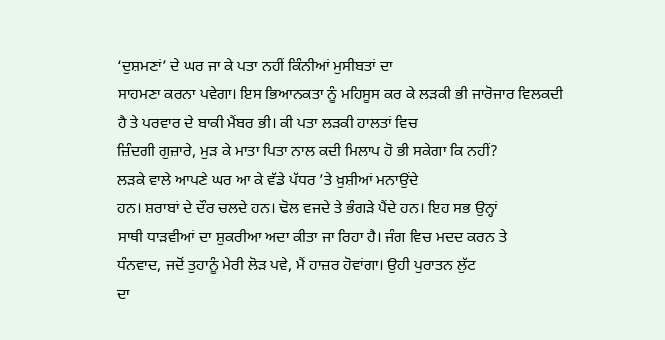‘ਦੁਸ਼ਮਣਾਂ’ ਦੇ ਘਰ ਜਾ ਕੇ ਪਤਾ ਨਹੀਂ ਕਿੰਨੀਆਂ ਮੁਸੀਬਤਾਂ ਦਾ
ਸਾਹਮਣਾ ਕਰਨਾ ਪਵੇਗਾ। ਇਸ ਭਿਆਨਕਤਾ ਨੂੰ ਮਹਿਸੂਸ ਕਰ ਕੇ ਲੜਕੀ ਭੀ ਜਾਰੋਜਾਰ ਵਿਲਕਦੀ
ਹੈ ਤੇ ਪਰਵਾਰ ਦੇ ਬਾਕੀ ਮੈਂਬਰ ਭੀ। ਕੀ ਪਤਾ ਲੜਕੀ ਹਾਲਤਾਂ ਵਿਚ
ਜ਼ਿੰਦਗੀ ਗੁਜ਼ਾਰੇ, ਮੁੜ ਕੇ ਮਾਤਾ ਪਿਤਾ ਨਾਲ ਕਦੀ ਮਿਲਾਪ ਹੋ ਭੀ ਸਕੇਗਾ ਕਿ ਨਹੀਂ?
ਲੜਕੇ ਵਾਲੇ ਆਪਣੇ ਘਰ ਆ ਕੇ ਵੱਡੇ ਪੱਧਰ ’ਤੇ ਖ਼ੁਸ਼ੀਆਂ ਮਨਾਉਂਦੇ
ਹਨ। ਸ਼ਰਾਬਾਂ ਦੇ ਦੌਰ ਚਲਦੇ ਹਨ। ਢੋਲ ਵਜਦੇ ਤੇ ਭੰਗੜੇ ਪੈਂਦੇ ਹਨ। ਇਹ ਸਭ ਉਨ੍ਹਾਂ
ਸਾਥੀ ਧਾੜਵੀਆਂ ਦਾ ਸ਼ੁਕਰੀਆ ਅਦਾ ਕੀਤਾ ਜਾ ਰਿਹਾ ਹੈ। ਜੰਗ ਵਿਚ ਮਦਦ ਕਰਨ ਤੇ
ਧੰਨਵਾਦ, ਜਦੋਂ ਤੁਹਾਨੂੰ ਮੇਰੀ ਲੋੜ ਪਵੇ, ਮੈਂ ਹਾਜ਼ਰ ਹੋਵਾਂਗਾ। ਉਹੀ ਪੁਰਾਤਨ ਲੁੱਟ
ਦਾ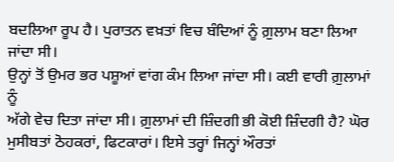ਬਦਲਿਆ ਰੂਪ ਹੈ। ਪੁਰਾਤਨ ਵਖ਼ਤਾਂ ਵਿਚ ਬੰਦਿਆਂ ਨੂੰ ਗ਼ੁਲਾਮ ਬਣਾ ਲਿਆ ਜਾਂਦਾ ਸੀ।
ਉਨ੍ਹਾਂ ਤੋਂ ਉਮਰ ਭਰ ਪਸ਼ੂਆਂ ਵਾਂਗ ਕੰਮ ਲਿਆ ਜਾਂਦਾ ਸੀ। ਕਈ ਵਾਰੀ ਗ਼ੁਲਾਮਾਂ ਨੂੰ
ਅੱਗੇ ਵੇਚ ਦਿਤਾ ਜਾਂਦਾ ਸੀ। ਗ਼ੁਲਾਮਾਂ ਦੀ ਜ਼ਿੰਦਗੀ ਭੀ ਕੋਈ ਜ਼ਿੰਦਗੀ ਹੈ? ਘੋਰ
ਮੁਸੀਬਤਾਂ ਠੋਹਕਰਾਂ, ਫਿਟਕਾਰਾਂ। ਇਸੇ ਤਰ੍ਹਾਂ ਜਿਨ੍ਹਾਂ ਔਰਤਾਂ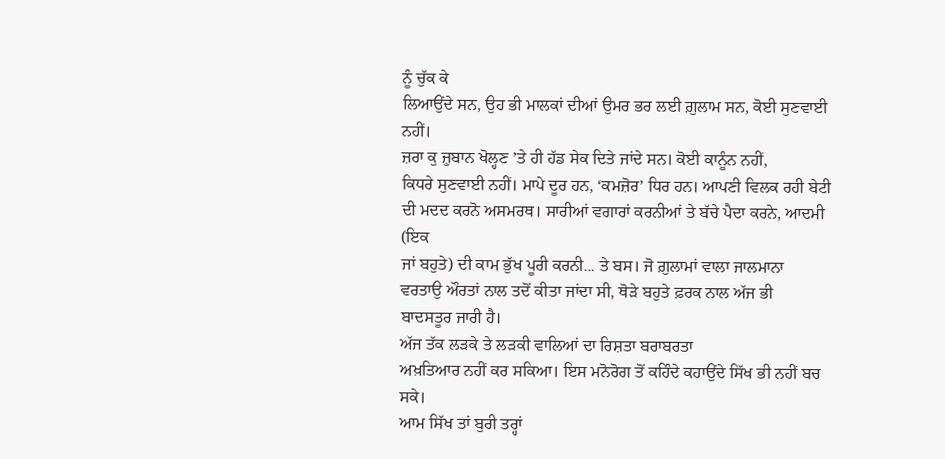ਨੂੰ ਚੁੱਕ ਕੇ
ਲਿਆਉਂਦੇ ਸਨ, ਉਹ ਭੀ ਮਾਲਕਾਂ ਦੀਆਂ ਉਮਰ ਭਰ ਲਈ ਗ਼ੁਲਾਮ ਸਨ, ਕੋਈ ਸੁਣਵਾਈ ਨਹੀਂ।
ਜ਼ਰਾ ਕੁ ਜ਼ੁਬਾਨ ਖੋਲ੍ਹਣ ’ਤੇ ਹੀ ਹੱਡ ਸੇਕ ਦਿਤੇ ਜਾਂਦੇ ਸਨ। ਕੋਈ ਕਾਨੂੰਨ ਨਹੀਂ,
ਕਿਧਰੇ ਸੁਣਵਾਈ ਨਹੀਂ। ਮਾਪੇ ਦੂਰ ਹਨ, ‘ਕਮਜ਼ੋਰ’ ਧਿਰ ਹਨ। ਆਪਣੀ ਵਿਲਕ ਰਹੀ ਬੇਟੀ
ਦੀ ਮਦਦ ਕਰਨੋ ਅਸਮਰਥ। ਸਾਰੀਆਂ ਵਗਾਰਾਂ ਕਰਨੀਆਂ ਤੇ ਬੱਚੇ ਪੈਦਾ ਕਰਨੇ, ਆਦਮੀ (ਇਕ
ਜਾਂ ਬਹੁਤੇ) ਦੀ ਕਾਮ ਭੁੱਖ ਪੂਰੀ ਕਰਨੀ... ਤੇ ਬਸ। ਜੋ ਗ਼ੁਲਾਮਾਂ ਵਾਲਾ ਜਾਲਮਾਨਾ
ਵਰਤਾਉ ਔਰਤਾਂ ਨਾਲ ਤਦੋਂ ਕੀਤਾ ਜਾਂਦਾ ਸੀ, ਥੋੜੇ ਬਹੁਤੇ ਫ਼ਰਕ ਨਾਲ ਅੱਜ ਭੀ
ਬਾਦਸਤੂਰ ਜਾਰੀ ਹੈ।
ਅੱਜ ਤੱਕ ਲੜਕੇ ਤੇ ਲੜਕੀ ਵਾਲਿਆਂ ਦਾ ਰਿਸ਼ਤਾ ਬਰਾਬਰਤਾ
ਅਖ਼ਤਿਆਰ ਨਹੀਂ ਕਰ ਸਕਿਆ। ਇਸ ਮਨੋਰੋਗ ਤੋਂ ਕਹਿੰਦੇ ਕਹਾਉਂਦੇ ਸਿੱਖ ਭੀ ਨਹੀਂ ਬਚ ਸਕੇ।
ਆਮ ਸਿੱਖ ਤਾਂ ਬੁਰੀ ਤਰ੍ਹਾਂ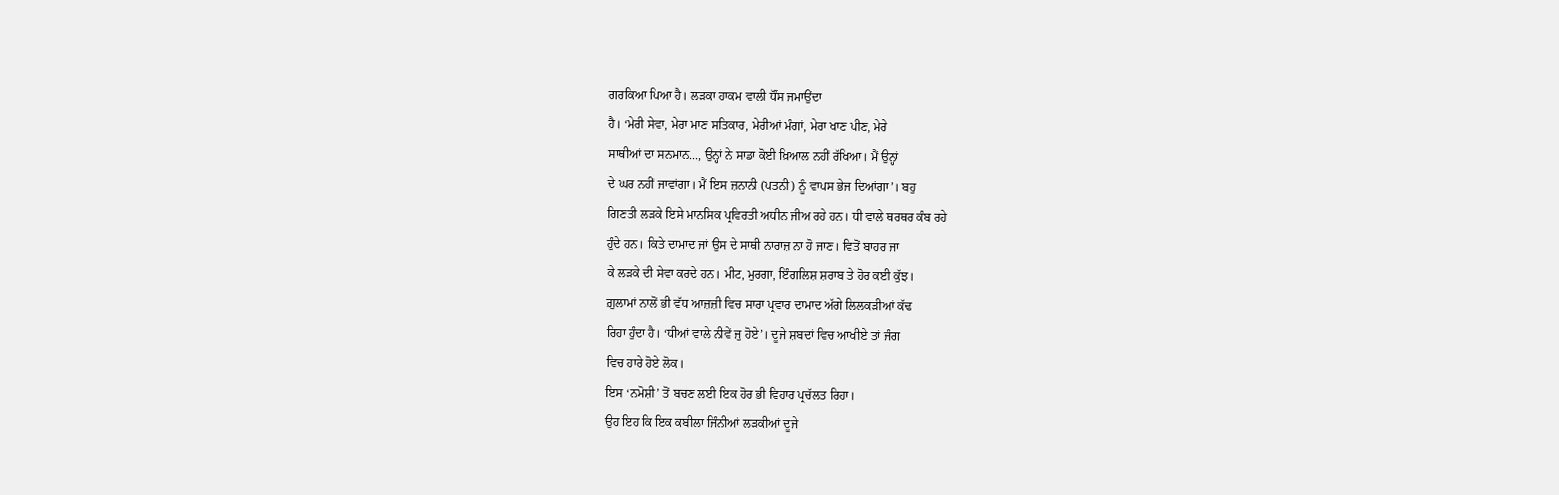ਗਰਕਿਆ ਪਿਆ ਹੈ। ਲੜਕਾ ਹਾਕਮ ਵਾਲੀ ਧੌਂਸ ਜਮਾਉਂਦਾ
ਹੈ। ‘ਮੇਰੀ ਸੇਵਾ, ਮੇਰਾ ਮਾਣ ਸਤਿਕਾਰ, ਮੇਰੀਆਂ ਮੰਗਾਂ, ਮੇਰਾ ਖਾਣ ਪੀਣ, ਮੇਰੇ
ਸਾਥੀਆਂ ਦਾ ਸਨਮਾਨ..., ਉਨ੍ਹਾਂ ਨੇ ਸਾਡਾ ਕੋਈ ਖ਼ਿਆਲ ਨਹੀਂ ਰੱਖਿਆ। ਮੈਂ ਉਨ੍ਹਾਂ
ਦੇ ਘਰ ਨਹੀਂ ਜਾਵਾਂਗਾ। ਮੈਂ ਇਸ ਜ਼ਨਾਨੀ (ਪਤਨੀ) ਨੂੰ ਵਾਪਸ ਭੇਜ ਦਿਆਂਗਾ’। ਬਹੁ
ਗਿਣਤੀ ਲੜਕੇ ਇਸੇ ਮਾਨਸਿਕ ਪ੍ਰਵਿਰਤੀ ਅਧੀਨ ਜੀਅ ਰਹੇ ਹਨ। ਧੀ ਵਾਲੇ ਥਰਥਰ ਕੰਬ ਰਹੇ
ਹੁੰਦੇ ਹਨ। ਕਿਤੇ ਦਾਮਾਦ ਜਾਂ ਉਸ ਦੇ ਸਾਥੀ ਨਾਰਾਜ਼ ਨਾ ਹੋ ਜਾਣ। ਵਿਤੋਂ ਬਾਹਰ ਜਾ
ਕੇ ਲੜਕੇ ਦੀ ਸੇਵਾ ਕਰਦੇ ਹਨ। ਮੀਟ, ਮੁਰਗਾ, ਇੰਗਲਿਸ਼ ਸ਼ਰਾਬ ਤੇ ਹੋਰ ਕਈ ਕੁੱਝ।
ਗ਼ੁਲਾਮਾਂ ਨਾਲੋਂ ਭੀ ਵੱਧ ਆਜ਼ਜ਼ੀ ਵਿਚ ਸਾਰਾ ਪ੍ਰਵਾਰ ਦਾਮਾਦ ਅੱਗੇ ਲਿਲਕੜੀਆਂ ਕੱਢ
ਰਿਹਾ ਹੁੰਦਾ ਹੈ। ‘ਧੀਆਂ ਵਾਲੇ ਨੀਵੇਂ ਜੁ ਹੋਏ’। ਦੂਜੇ ਸ਼ਬਦਾਂ ਵਿਚ ਆਖੀਏ ਤਾਂ ਜੰਗ
ਵਿਚ ਹਾਰੇ ਹੋਏ ਲੋਕ।
ਇਸ ‘ਨਮੋਸ਼ੀ’ ਤੋਂ ਬਚਣ ਲਈ ਇਕ ਹੋਰ ਭੀ ਵਿਹਾਰ ਪ੍ਰਚੱਲਤ ਰਿਹਾ।
ਉਹ ਇਹ ਕਿ ਇਕ ਕਬੀਲਾ ਜਿੰਨੀਆਂ ਲੜਕੀਆਂ ਦੂਜੇ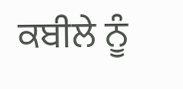ਕਬੀਲੇ ਨੂੰ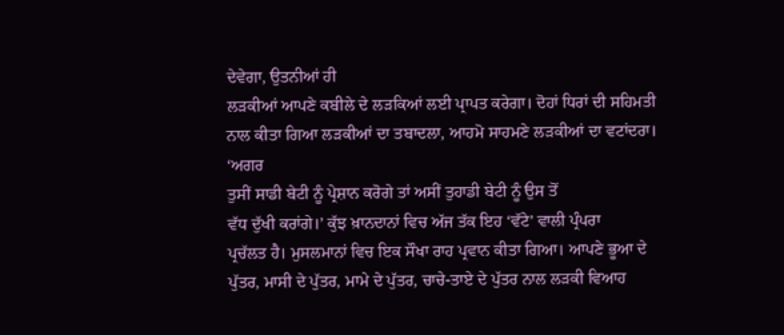ਦੇਵੇਗਾ, ਉਤਨੀਆਂ ਹੀ
ਲੜਕੀਆਂ ਆਪਣੇ ਕਬੀਲੇ ਦੇ ਲੜਕਿਆਂ ਲਈ ਪ੍ਰਾਪਤ ਕਰੇਗਾ। ਦੋਹਾਂ ਧਿਰਾਂ ਦੀ ਸਹਿਮਤੀ
ਨਾਲ ਕੀਤਾ ਗਿਆ ਲੜਕੀਆਂ ਦਾ ਤਬਾਦਲਾ, ਆਹਮੋ ਸਾਹਮਣੇ ਲੜਕੀਆਂ ਦਾ ਵਟਾਂਦਰਾ। ‘ਅਗਰ
ਤੁਸੀਂ ਸਾਡੀ ਬੇਟੀ ਨੂੰ ਪ੍ਰੇਸ਼ਾਨ ਕਰੋਗੇ ਤਾਂ ਅਸੀਂ ਤੁਹਾਡੀ ਬੇਟੀ ਨੂੰ ਉਸ ਤੋਂ
ਵੱਧ ਦੁੱਖੀ ਕਰਾਂਗੇ।’ ਕੁੱਝ ਖ਼ਾਨਦਾਨਾਂ ਵਿਚ ਅੱਜ ਤੱਕ ਇਹ ‘ਵੱਟੇ’ ਵਾਲੀ ਪ੍ਰੰਪਰਾ
ਪ੍ਰਚੱਲਤ ਹੈ। ਮੁਸਲਮਾਨਾਂ ਵਿਚ ਇਕ ਸੌਖਾ ਰਾਹ ਪ੍ਰਵਾਨ ਕੀਤਾ ਗਿਆ। ਆਪਣੇ ਭੂਆ ਦੇ
ਪੁੱਤਰ, ਮਾਸੀ ਦੇ ਪੁੱਤਰ, ਮਾਮੇ ਦੇ ਪੁੱਤਰ, ਚਾਚੇ-ਤਾਏ ਦੇ ਪੁੱਤਰ ਨਾਲ ਲੜਕੀ ਵਿਆਹ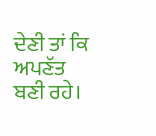ਦੇਣੀ ਤਾਂ ਕਿ ਅਪਣੱਤ ਬਣੀ ਰਹੇ।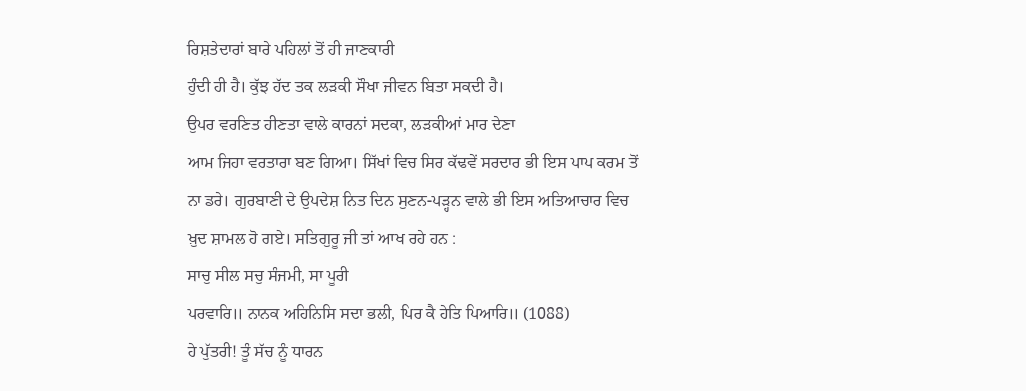ਰਿਸ਼ਤੇਦਾਰਾਂ ਬਾਰੇ ਪਹਿਲਾਂ ਤੋਂ ਹੀ ਜਾਣਕਾਰੀ
ਹੁੰਦੀ ਹੀ ਹੈ। ਕੁੱਝ ਹੱਦ ਤਕ ਲੜਕੀ ਸੌਖਾ ਜੀਵਨ ਬਿਤਾ ਸਕਦੀ ਹੈ।
ਉਪਰ ਵਰਣਿਤ ਹੀਣਤਾ ਵਾਲੇ ਕਾਰਨਾਂ ਸਦਕਾ, ਲੜਕੀਆਂ ਮਾਰ ਦੇਣਾ
ਆਮ ਜਿਹਾ ਵਰਤਾਰਾ ਬਣ ਗਿਆ। ਸਿੱਖਾਂ ਵਿਚ ਸਿਰ ਕੱਢਵੇਂ ਸਰਦਾਰ ਭੀ ਇਸ ਪਾਪ ਕਰਮ ਤੋਂ
ਨਾ ਡਰੇ। ਗੁਰਬਾਣੀ ਦੇ ਉਪਦੇਸ਼ ਨਿਤ ਦਿਨ ਸੁਣਨ-ਪੜ੍ਹਨ ਵਾਲੇ ਭੀ ਇਸ ਅਤਿਆਚਾਰ ਵਿਚ
ਖ਼ੁਦ ਸ਼ਾਮਲ ਹੋ ਗਏ। ਸਤਿਗੁਰੂ ਜੀ ਤਾਂ ਆਖ ਰਹੇ ਹਨ :
ਸਾਚੁ ਸੀਲ ਸਚੁ ਸੰਜਮੀ, ਸਾ ਪੂਰੀ
ਪਰਵਾਰਿ॥ ਨਾਨਕ ਅਹਿਨਿਸਿ ਸਦਾ ਭਲੀ, ਪਿਰ ਕੈ ਹੇਤਿ ਪਿਆਰਿ॥ (1088)
ਹੇ ਪੁੱਤਰੀ! ਤੂੰ ਸੱਚ ਨੂੰ ਧਾਰਨ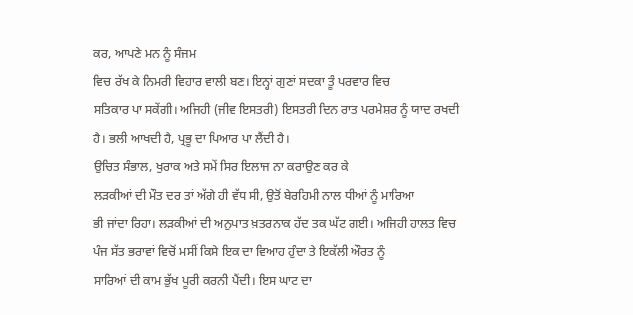ਕਰ, ਆਪਣੇ ਮਨ ਨੂੰ ਸੰਜਮ
ਵਿਚ ਰੱਖ ਕੇ ਨਿਮਰੀ ਵਿਹਾਰ ਵਾਲੀ ਬਣ। ਇਨ੍ਹਾਂ ਗੁਣਾਂ ਸਦਕਾ ਤੂੰ ਪਰਵਾਰ ਵਿਚ
ਸਤਿਕਾਰ ਪਾ ਸਕੇਂਗੀ। ਅਜਿਹੀ (ਜੀਵ ਇਸਤਰੀ) ਇਸਤਰੀ ਦਿਨ ਰਾਤ ਪਰਮੇਸ਼ਰ ਨੂੰ ਯਾਦ ਰਖਦੀ
ਹੈ। ਭਲੀ ਆਖਦੀ ਹੈ, ਪ੍ਰਭੂ ਦਾ ਪਿਆਰ ਪਾ ਲੈਂਦੀ ਹੈ।
ਉਚਿਤ ਸੰਭਾਲ, ਖੁਰਾਕ ਅਤੇ ਸਮੇਂ ਸਿਰ ਇਲਾਜ ਨਾ ਕਰਾਉਣ ਕਰ ਕੇ
ਲੜਕੀਆਂ ਦੀ ਮੌਤ ਦਰ ਤਾਂ ਅੱਗੇ ਹੀ ਵੱਧ ਸੀ, ਉਤੋਂ ਬੇਰਹਿਮੀ ਨਾਲ ਧੀਆਂ ਨੂੰ ਮਾਰਿਆ
ਭੀ ਜਾਂਦਾ ਰਿਹਾ। ਲੜਕੀਆਂ ਦੀ ਅਨੁਪਾਤ ਖ਼ਤਰਨਾਕ ਹੱਦ ਤਕ ਘੱਟ ਗਈ। ਅਜਿਹੀ ਹਾਲਤ ਵਿਚ
ਪੰਜ ਸੱਤ ਭਰਾਵਾਂ ਵਿਚੋਂ ਮਸੀਂ ਕਿਸੇ ਇਕ ਦਾ ਵਿਆਹ ਹੁੰਦਾ ਤੇ ਇਕੱਲੀ ਔਰਤ ਨੂੰ
ਸਾਰਿਆਂ ਦੀ ਕਾਮ ਭੁੱਖ ਪੂਰੀ ਕਰਨੀ ਪੈਂਦੀ। ਇਸ ਘਾਟ ਦਾ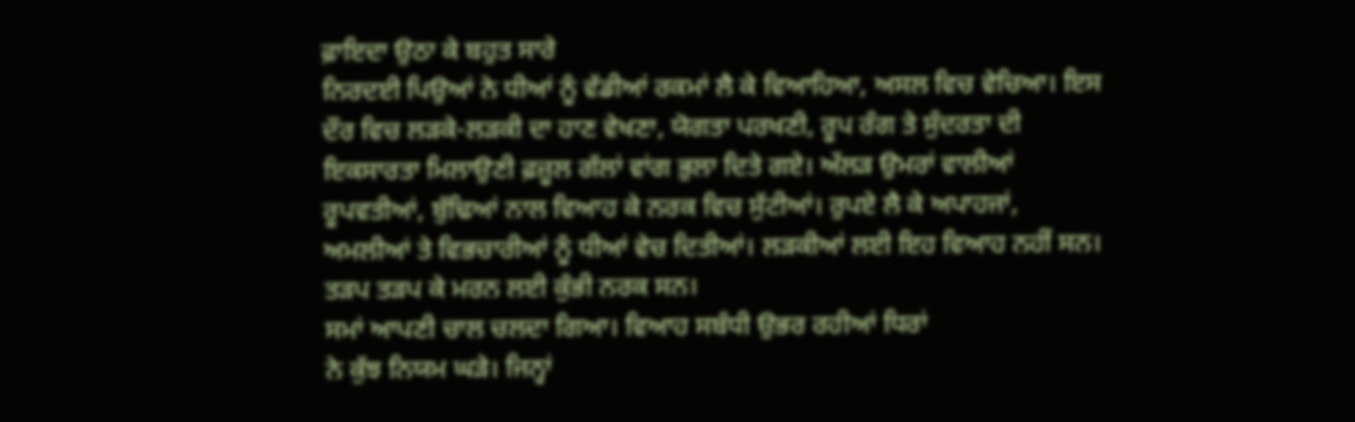ਫ਼ਾਇਦਾ ਉਠਾ ਕੇ ਬਹੁਤ ਸਾਰੇ
ਨਿਰਦਈ ਪਿਉਆਂ ਨੇ ਧੀਆਂ ਨੂੰ ਵੱਡੀਆਂ ਰਕਮਾਂ ਲੈ ਕੇ ਵਿਆਹਿਆ, ਅਸਲ ਵਿਚ ਵੇਚਿਆ। ਇਸ
ਦੌਰ ਵਿਚ ਲੜਕੇ-ਲੜਕੀ ਦਾ ਹਾਣ ਵੇਖਣਾ, ਯੋਗਤਾ ਪਰਖਣੀ, ਰੂਪ ਰੰਗ ਤੇ ਸੁੰਦਰਤਾ ਦੀ
ਇਕਸਾਰਤਾ ਮਿਲਾਉਣੀ ਫ਼ਜ਼ੂਲ ਗੱਲਾਂ ਵਾਂਗ ਭੁਲਾ ਦਿਤੇ ਗਏ। ਅੱਲੜ ਉਮਰਾਂ ਵਾਲੀਆਂ
ਰੂਪਵਤੀਆਂ, ਬੁੱਢਿਆਂ ਨਾਲ ਵਿਆਹ ਕੇ ਨਰਕ ਵਿਚ ਸੁੱਟੀਆਂ। ਰੁਪਏ ਲੈ ਕੇ ਅਪਾਹਜਾਂ,
ਅਮਲੀਆਂ ਤੇ ਵਿਭਚਾਰੀਆਂ ਨੂੰ ਧੀਆਂ ਵੇਚ ਦਿਤੀਆਂ। ਲੜਕੀਆਂ ਲਈ ਇਹ ਵਿਆਹ ਨਹੀਂ ਸਨ।
ਤੜਪ ਤੜਪ ਕੇ ਮਰਨ ਲਈ ਕੁੰਭੀ ਨਰਕ ਸਨ।
ਸਮਾਂ ਆਪਣੀ ਚਾਲ ਚਲਦਾ ਗਿਆ। ਵਿਆਹ ਸਬੰਧੀ ਉਭਰ ਰਹੀਆਂ ਧਿਰਾਂ
ਨੇ ਕੁੱਝ ਨਿਯਮ ਘੜੇ। ਜਿਨ੍ਹਾਂ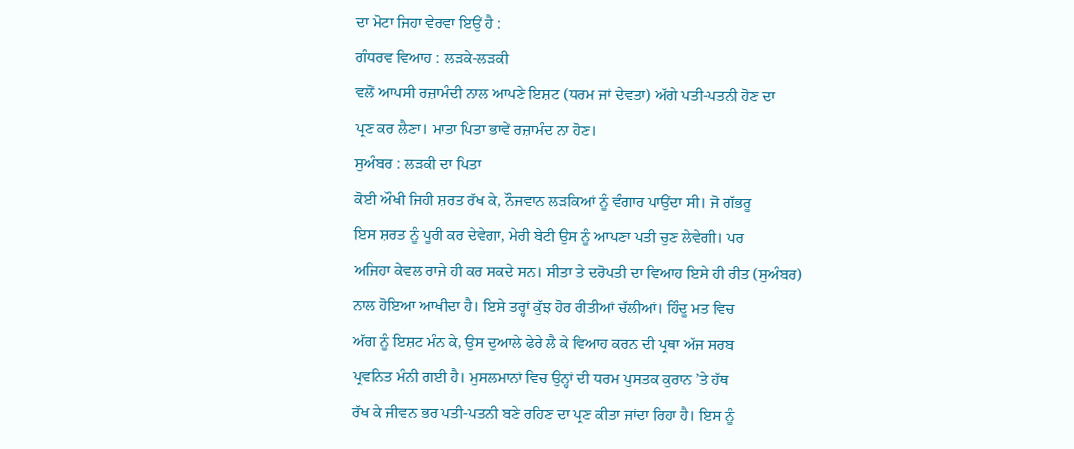ਦਾ ਮੋਟਾ ਜਿਹਾ ਵੇਰਵਾ ਇਉਂ ਹੈ :
ਗੰਧਰਵ ਵਿਆਹ : ਲੜਕੇ-ਲੜਕੀ
ਵਲੋਂ ਆਪਸੀ ਰਜ਼ਾਮੰਦੀ ਨਾਲ ਆਪਣੇ ਇਸ਼ਟ (ਧਰਮ ਜਾਂ ਦੇਵਤਾ) ਅੱਗੇ ਪਤੀ-ਪਤਨੀ ਹੋਣ ਦਾ
ਪ੍ਰਣ ਕਰ ਲੈਣਾ। ਮਾਤਾ ਪਿਤਾ ਭਾਵੇਂ ਰਜ਼ਾਮੰਦ ਨਾ ਹੋਣ।
ਸੁਅੰਬਰ : ਲੜਕੀ ਦਾ ਪਿਤਾ
ਕੋਈ ਔਖੀ ਜਿਹੀ ਸ਼ਰਤ ਰੱਖ ਕੇ, ਨੌਜਵਾਨ ਲੜਕਿਆਂ ਨੂੰ ਵੰਗਾਰ ਪਾਉਂਦਾ ਸੀ। ਜੋ ਗੱਭਰੂ
ਇਸ ਸ਼ਰਤ ਨੂੰ ਪੂਰੀ ਕਰ ਦੇਵੇਗਾ, ਮੇਰੀ ਬੇਟੀ ਉਸ ਨੂੰ ਆਪਣਾ ਪਤੀ ਚੁਣ ਲੇਵੇਗੀ। ਪਰ
ਅਜਿਹਾ ਕੇਵਲ ਰਾਜੇ ਹੀ ਕਰ ਸਕਦੇ ਸਨ। ਸੀਤਾ ਤੇ ਦਰੋਪਤੀ ਦਾ ਵਿਆਹ ਇਸੇ ਹੀ ਰੀਤ (ਸੁਅੰਬਰ)
ਨਾਲ ਹੋਇਆ ਆਖੀਦਾ ਹੈ। ਇਸੇ ਤਰ੍ਹਾਂ ਕੁੱਝ ਹੋਰ ਰੀਤੀਆਂ ਚੱਲੀਆਂ। ਹਿੰਦੂ ਮਤ ਵਿਚ
ਅੱਗ ਨੂੰ ਇਸ਼ਟ ਮੰਨ ਕੇ, ਉਸ ਦੁਆਲੇ ਫੇਰੇ ਲੈ ਕੇ ਵਿਆਹ ਕਰਨ ਦੀ ਪ੍ਰਥਾ ਅੱਜ ਸਰਬ
ਪ੍ਰਵਨਿਤ ਮੰਨੀ ਗਈ ਹੈ। ਮੁਸਲਮਾਨਾਂ ਵਿਚ ਉਨ੍ਹਾਂ ਦੀ ਧਰਮ ਪੁਸਤਕ ਕੁਰਾਨ ’ਤੇ ਹੱਥ
ਰੱਖ ਕੇ ਜੀਵਨ ਭਰ ਪਤੀ-ਪਤਨੀ ਬਣੇ ਰਹਿਣ ਦਾ ਪ੍ਰਣ ਕੀਤਾ ਜਾਂਦਾ ਰਿਹਾ ਹੈ। ਇਸ ਨੂੰ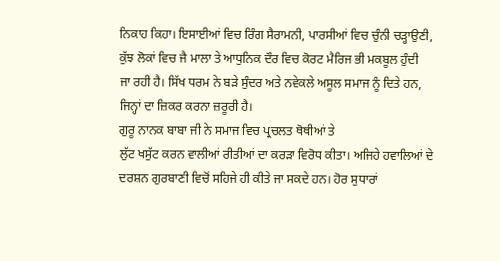ਨਿਕਾਹ ਕਿਹਾ। ਇਸਾਈਆਂ ਵਿਚ ਰਿੰਗ ਸੈਰਾਮਨੀ, ਪਾਰਸੀਆਂ ਵਿਚ ਚੁੰਨੀ ਚੜ੍ਹਾਉਣੀ,
ਕੁੱਝ ਲੋਕਾਂ ਵਿਚ ਜੈ ਮਾਲਾ ਤੇ ਆਧੁਨਿਕ ਦੌਰ ਵਿਚ ਕੋਰਟ ਮੈਰਿਜ ਭੀ ਮਕਬੂਲ ਹੁੰਦੀ
ਜਾ ਰਹੀ ਹੈ। ਸਿੱਖ ਧਰਮ ਨੇ ਬੜੇ ਸੁੰਦਰ ਅਤੇ ਨਵੇਕਲੇ ਅਸੂਲ ਸਮਾਜ ਨੂੰ ਦਿਤੇ ਹਨ,
ਜਿਨ੍ਹਾਂ ਦਾ ਜ਼ਿਕਰ ਕਰਨਾ ਜ਼ਰੂਰੀ ਹੈ।
ਗੁਰੂ ਨਾਨਕ ਬਾਬਾ ਜੀ ਨੇ ਸਮਾਜ ਵਿਚ ਪ੍ਰਚਲਤ ਥੋਥੀਆਂ ਤੇ
ਲੁੱਟ ਖਸੁੱਟ ਕਰਨ ਵਾਲੀਆਂ ਰੀਤੀਆਂ ਦਾ ਕਰੜਾ ਵਿਰੋਧ ਕੀਤਾ। ਅਜਿਹੇ ਹਵਾਲਿਆਂ ਦੇ
ਦਰਸ਼ਨ ਗੁਰਬਾਣੀ ਵਿਚੋਂ ਸਹਿਜੇ ਹੀ ਕੀਤੇ ਜਾ ਸਕਦੇ ਹਨ। ਹੋਰ ਸੁਧਾਰਾਂ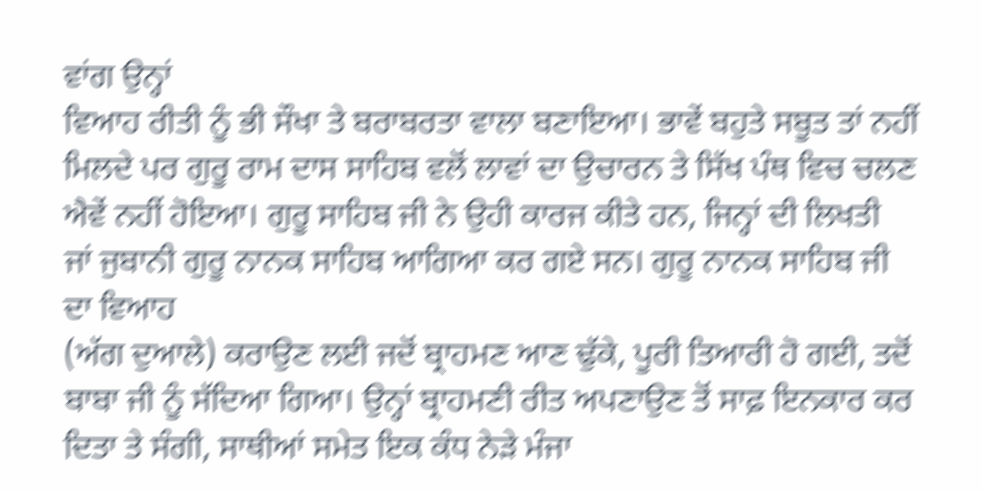ਵਾਂਗ ਉਨ੍ਹਾਂ
ਵਿਆਹ ਰੀਤੀ ਨੂੰ ਭੀ ਸੌਖਾ ਤੇ ਬਰਾਬਰਤਾ ਵਾਲਾ ਬਣਾਇਆ। ਭਾਵੇਂ ਬਹੁਤੇ ਸਬੂਤ ਤਾਂ ਨਹੀਂ
ਮਿਲਦੇ ਪਰ ਗੁਰੂ ਰਾਮ ਦਾਸ ਸਾਹਿਬ ਵਲੋਂ ਲਾਵਾਂ ਦਾ ਉਚਾਰਨ ਤੇ ਸਿੱਖ ਪੰਥ ਵਿਚ ਚਲਣ
ਐਵੇਂ ਨਹੀਂ ਹੋਇਆ। ਗੁਰੂ ਸਾਹਿਬ ਜੀ ਨੇ ਉਹੀ ਕਾਰਜ ਕੀਤੇ ਹਨ, ਜਿਨ੍ਹਾਂ ਦੀ ਲਿਖਤੀ
ਜਾਂ ਜੁਬਾਨੀ ਗੁਰੂ ਨਾਨਕ ਸਾਹਿਬ ਆਗਿਆ ਕਰ ਗਏ ਸਨ। ਗੁਰੂ ਨਾਨਕ ਸਾਹਿਬ ਜੀ ਦਾ ਵਿਆਹ
(ਅੱਗ ਦੁਆਲੇ) ਕਰਾਉਣ ਲਈ ਜਦੋਂ ਬ੍ਰਾਹਮਣ ਆਣ ਢੁੱਕੇ, ਪੂਰੀ ਤਿਆਰੀ ਹੋ ਗਈ, ਤਦੋਂ
ਬਾਬਾ ਜੀ ਨੂੰ ਸੱਦਿਆ ਗਿਆ। ਉਨ੍ਹਾਂ ਬ੍ਰਾਹਮਣੀ ਰੀਤ ਅਪਣਾਉਣ ਤੋਂ ਸਾਫ਼ ਇਨਕਾਰ ਕਰ
ਦਿਤਾ ਤੇ ਸੰਗੀ, ਸਾਥੀਆਂ ਸਮੇਤ ਇਕ ਕੰਧ ਨੇੜੇ ਮੰਜਾ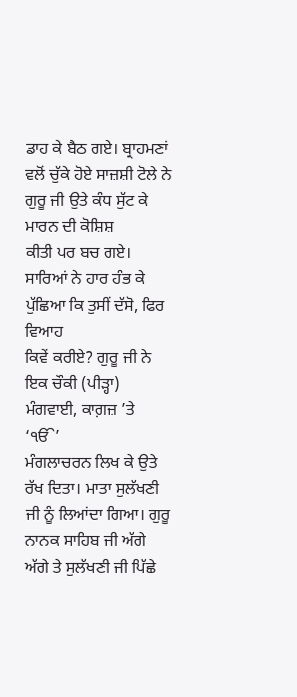ਡਾਹ ਕੇ ਬੈਠ ਗਏ। ਬ੍ਰਾਹਮਣਾਂ
ਵਲੋਂ ਚੁੱਕੇ ਹੋਏ ਸਾਜ਼ਸ਼ੀ ਟੋਲੇ ਨੇ ਗੁਰੂ ਜੀ ਉਤੇ ਕੰਧ ਸੁੱਟ ਕੇ ਮਾਰਨ ਦੀ ਕੋਸ਼ਿਸ਼
ਕੀਤੀ ਪਰ ਬਚ ਗਏ। ਸਾਰਿਆਂ ਨੇ ਹਾਰ ਹੰਭ ਕੇ ਪੁੱਛਿਆ ਕਿ ਤੁਸੀਂ ਦੱਸੋ, ਫਿਰ ਵਿਆਹ
ਕਿਵੇਂ ਕਰੀਏ? ਗੁਰੂ ਜੀ ਨੇ ਇਕ ਚੌਕੀ (ਪੀੜ੍ਹਾ) ਮੰਗਵਾਈ, ਕਾਗ਼ਜ਼ ’ਤੇ ‘ੴ’
ਮੰਗਲਾਚਰਨ ਲਿਖ ਕੇ ਉਤੇ ਰੱਖ ਦਿਤਾ। ਮਾਤਾ ਸੁਲੱਖਣੀ ਜੀ ਨੂੰ ਲਿਆਂਦਾ ਗਿਆ। ਗੁਰੂ
ਨਾਨਕ ਸਾਹਿਬ ਜੀ ਅੱਗੇ ਅੱਗੇ ਤੇ ਸੁਲੱਖਣੀ ਜੀ ਪਿੱਛੇ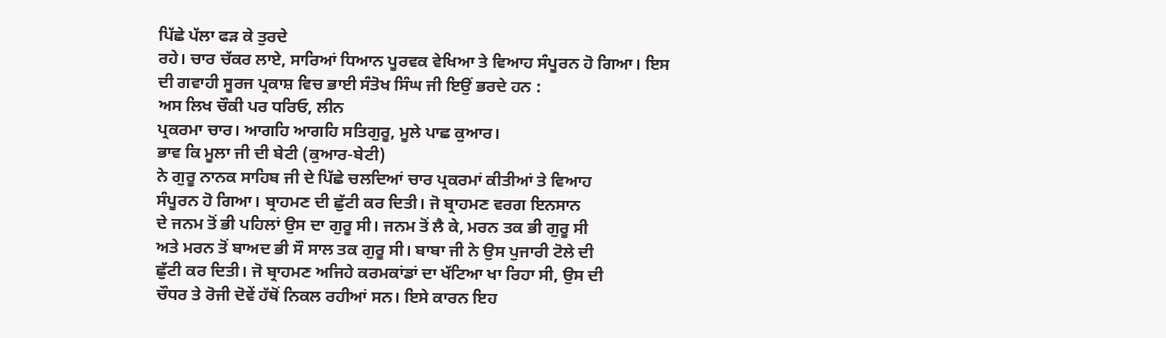ਪਿੱਛੇ ਪੱਲਾ ਫੜ ਕੇ ਤੁਰਦੇ
ਰਹੇ। ਚਾਰ ਚੱਕਰ ਲਾਏ, ਸਾਰਿਆਂ ਧਿਆਨ ਪੂਰਵਕ ਵੇਖਿਆ ਤੇ ਵਿਆਹ ਸੰਪੂਰਨ ਹੋ ਗਿਆ। ਇਸ
ਦੀ ਗਵਾਹੀ ਸੂਰਜ ਪ੍ਰਕਾਸ਼ ਵਿਚ ਭਾਈ ਸੰਤੋਖ ਸਿੰਘ ਜੀ ਇਉਂ ਭਰਦੇ ਹਨ :
ਅਸ ਲਿਖ ਚੌਕੀ ਪਰ ਧਰਿਓ, ਲੀਨ
ਪ੍ਰਕਰਮਾ ਚਾਰ। ਆਗਹਿ ਆਗਹਿ ਸਤਿਗੁਰੂ, ਮੂਲੇ ਪਾਛ ਕੁਆਰ।
ਭਾਵ ਕਿ ਮੂਲਾ ਜੀ ਦੀ ਬੇਟੀ (ਕੁਆਰ-ਬੇਟੀ)
ਨੇ ਗੁਰੂ ਨਾਨਕ ਸਾਹਿਬ ਜੀ ਦੇ ਪਿੱਛੇ ਚਲਦਿਆਂ ਚਾਰ ਪ੍ਰਕਰਮਾਂ ਕੀਤੀਆਂ ਤੇ ਵਿਆਹ
ਸੰਪੂਰਨ ਹੋ ਗਿਆ। ਬ੍ਰਾਹਮਣ ਦੀ ਛੁੱਟੀ ਕਰ ਦਿਤੀ। ਜੋ ਬ੍ਰਾਹਮਣ ਵਰਗ ਇਨਸਾਨ
ਦੇ ਜਨਮ ਤੋਂ ਭੀ ਪਹਿਲਾਂ ਉਸ ਦਾ ਗੁਰੂ ਸੀ। ਜਨਮ ਤੋਂ ਲੈ ਕੇ, ਮਰਨ ਤਕ ਭੀ ਗੁਰੂ ਸੀ
ਅਤੇ ਮਰਨ ਤੋਂ ਬਾਅਦ ਭੀ ਸੌ ਸਾਲ ਤਕ ਗੁਰੂ ਸੀ। ਬਾਬਾ ਜੀ ਨੇ ਉਸ ਪੁਜਾਰੀ ਟੋਲੇ ਦੀ
ਛੁੱਟੀ ਕਰ ਦਿਤੀ। ਜੋ ਬ੍ਰਾਹਮਣ ਅਜਿਹੇ ਕਰਮਕਾਂਡਾਂ ਦਾ ਖੱਟਿਆ ਖਾ ਰਿਹਾ ਸੀ, ਉਸ ਦੀ
ਚੌਧਰ ਤੇ ਰੋਜੀ ਦੋਵੇਂ ਹੱਥੋਂ ਨਿਕਲ ਰਹੀਆਂ ਸਨ। ਇਸੇ ਕਾਰਨ ਇਹ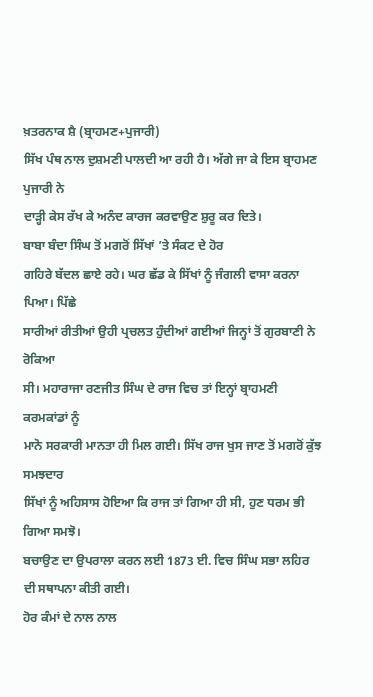ਖ਼ਤਰਨਾਕ ਸ਼ੈ (ਬ੍ਰਾਹਮਣ+ਪੁਜਾਰੀ)
ਸਿੱਖ ਪੰਥ ਨਾਲ ਦੁਸ਼ਮਣੀ ਪਾਲਦੀ ਆ ਰਹੀ ਹੈ। ਅੱਗੇ ਜਾ ਕੇ ਇਸ ਬ੍ਰਾਹਮਣ ਪੁਜਾਰੀ ਨੇ
ਦਾੜ੍ਹੀ ਕੇਸ ਰੱਖ ਕੇ ਅਨੰਦ ਕਾਰਜ ਕਰਵਾਉਣ ਸ਼ੁਰੂ ਕਰ ਦਿਤੇ।
ਬਾਬਾ ਬੰਦਾ ਸਿੰਘ ਤੋਂ ਮਗਰੋਂ ਸਿੱਖਾਂ ’ਤੇ ਸੰਕਟ ਦੇ ਹੋਰ
ਗਹਿਰੇ ਬੱਦਲ ਛਾਏ ਰਹੇ। ਘਰ ਛੱਡ ਕੇ ਸਿੱਖਾਂ ਨੂੰ ਜੰਗਲੀ ਵਾਸਾ ਕਰਨਾ ਪਿਆ। ਪਿੱਛੇ
ਸਾਰੀਆਂ ਰੀਤੀਆਂ ਉਹੀ ਪ੍ਰਚਲਤ ਹੁੰਦੀਆਂ ਗਈਆਂ ਜਿਨ੍ਹਾਂ ਤੋਂ ਗੁਰਬਾਣੀ ਨੇ ਰੋਕਿਆ
ਸੀ। ਮਹਾਰਾਜਾ ਰਣਜੀਤ ਸਿੰਘ ਦੇ ਰਾਜ ਵਿਚ ਤਾਂ ਇਨ੍ਹਾਂ ਬ੍ਰਾਹਮਣੀ ਕਰਮਕਾਂਡਾਂ ਨੂੰ
ਮਾਨੋ ਸਰਕਾਰੀ ਮਾਨਤਾ ਹੀ ਮਿਲ ਗਈ। ਸਿੱਖ ਰਾਜ ਖੁਸ ਜਾਣ ਤੋਂ ਮਗਰੋਂ ਕੁੱਝ ਸਮਝਦਾਰ
ਸਿੱਖਾਂ ਨੂੰ ਅਹਿਸਾਸ ਹੋਇਆ ਕਿ ਰਾਜ ਤਾਂ ਗਿਆ ਹੀ ਸੀ, ਹੁਣ ਧਰਮ ਭੀ ਗਿਆ ਸਮਝੋ।
ਬਚਾਉਣ ਦਾ ਉਪਰਾਲਾ ਕਰਨ ਲਈ 1873 ਈ. ਵਿਚ ਸਿੰਘ ਸਭਾ ਲਹਿਰ ਦੀ ਸਥਾਪਨਾ ਕੀਤੀ ਗਈ।
ਹੋਰ ਕੰਮਾਂ ਦੇ ਨਾਲ ਨਾਲ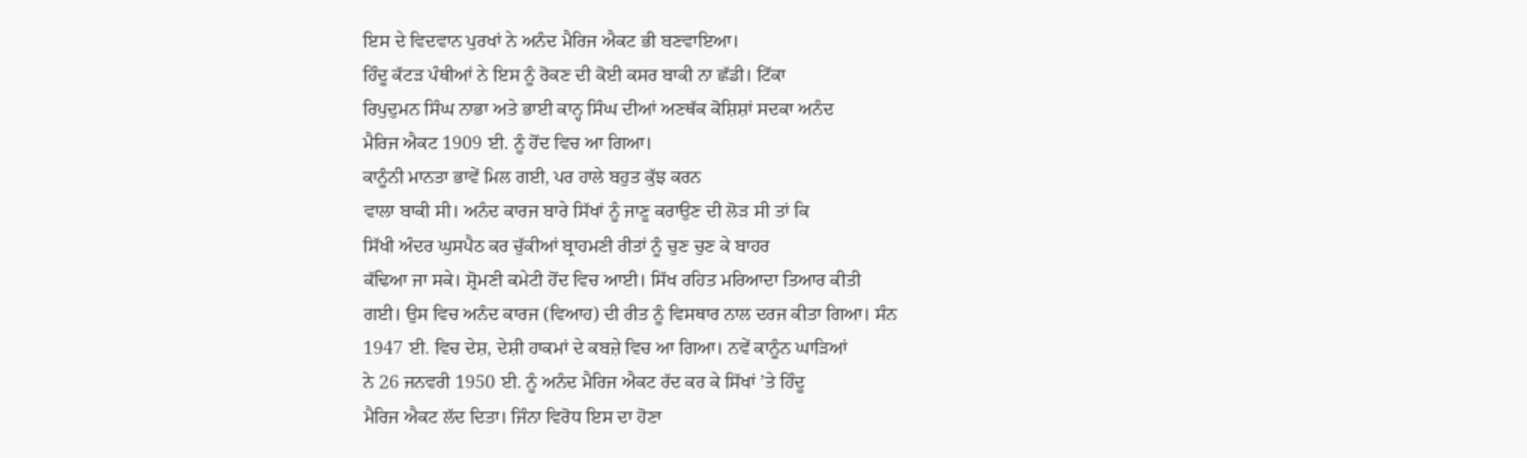ਇਸ ਦੇ ਵਿਦਵਾਨ ਪੁਰਖਾਂ ਨੇ ਅਨੰਦ ਮੈਰਿਜ ਐਕਟ ਭੀ ਬਣਵਾਇਆ।
ਹਿੰਦੂ ਕੱਟੜ ਪੰਥੀਆਂ ਨੇ ਇਸ ਨੂੰ ਰੋਕਣ ਦੀ ਕੋਈ ਕਸਰ ਬਾਕੀ ਨਾ ਛੱਡੀ। ਟਿੱਕਾ
ਰਿਪੁਦੁਮਨ ਸਿੰਘ ਨਾਭਾ ਅਤੇ ਭਾਈ ਕਾਨ੍ਹ ਸਿੰਘ ਦੀਆਂ ਅਣਥੱਕ ਕੋਸ਼ਿਸ਼ਾਂ ਸਦਕਾ ਅਨੰਦ
ਮੈਰਿਜ ਐਕਟ 1909 ਈ. ਨੂੰ ਹੋਂਦ ਵਿਚ ਆ ਗਿਆ।
ਕਾਨੂੰਨੀ ਮਾਨਤਾ ਭਾਵੇਂ ਮਿਲ ਗਈ, ਪਰ ਹਾਲੇ ਬਹੁਤ ਕੁੱਝ ਕਰਨ
ਵਾਲਾ ਬਾਕੀ ਸੀ। ਅਨੰਦ ਕਾਰਜ ਬਾਰੇ ਸਿੱਖਾਂ ਨੂੰ ਜਾਣੂ ਕਰਾਉਣ ਦੀ ਲੋੜ ਸੀ ਤਾਂ ਕਿ
ਸਿੱਖੀ ਅੰਦਰ ਘੁਸਪੈਠ ਕਰ ਚੁੱਕੀਆਂ ਬ੍ਰਾਹਮਣੀ ਰੀਤਾਂ ਨੂੰ ਚੁਣ ਚੁਣ ਕੇ ਬਾਹਰ
ਕੱਢਿਆ ਜਾ ਸਕੇ। ਸ਼੍ਰੋਮਣੀ ਕਮੇਟੀ ਹੋਂਦ ਵਿਚ ਆਈ। ਸਿੱਖ ਰਹਿਤ ਮਰਿਆਦਾ ਤਿਆਰ ਕੀਤੀ
ਗਈ। ਉਸ ਵਿਚ ਅਨੰਦ ਕਾਰਜ (ਵਿਆਹ) ਦੀ ਰੀਤ ਨੂੰ ਵਿਸਥਾਰ ਨਾਲ ਦਰਜ ਕੀਤਾ ਗਿਆ। ਸੰਨ
1947 ਈ. ਵਿਚ ਦੇਸ਼, ਦੇਸ਼ੀ ਹਾਕਮਾਂ ਦੇ ਕਬਜ਼ੇ ਵਿਚ ਆ ਗਿਆ। ਨਵੇਂ ਕਾਨੂੰਨ ਘਾੜਿਆਂ
ਨੇ 26 ਜਨਵਰੀ 1950 ਈ. ਨੂੰ ਅਨੰਦ ਮੈਰਿਜ ਐਕਟ ਰੱਦ ਕਰ ਕੇ ਸਿੱਖਾਂ ’ਤੇ ਹਿੰਦੂ
ਮੈਰਿਜ ਐਕਟ ਲੱਦ ਦਿਤਾ। ਜਿੰਨਾ ਵਿਰੋਧ ਇਸ ਦਾ ਹੋਣਾ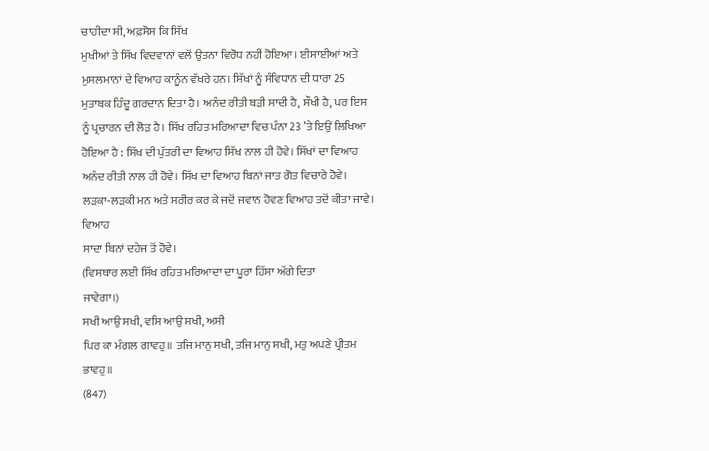ਚਾਹੀਦਾ ਸੀ, ਅਫ਼ਸੋਸ ਕਿ ਸਿੱਖ
ਮੁਖੀਆਂ ਤੇ ਸਿੱਖ ਵਿਦਵਾਨਾਂ ਵਲੋਂ ਉਤਨਾ ਵਿਰੋਧ ਨਹੀਂ ਹੋਇਆ। ਈਸਾਈਆਂ ਅਤੇ
ਮੁਸਲਮਾਨਾਂ ਦੇ ਵਿਆਹ ਕਾਨੂੰਨ ਵੱਖਰੇ ਹਨ। ਸਿੱਖਾਂ ਨੂੰ ਸੰਵਿਧਾਨ ਦੀ ਧਾਰਾ 25
ਮੁਤਾਬਕ ਹਿੰਦੂ ਗਰਦਾਨ ਦਿਤਾ ਹੈ। ਅਨੰਦ ਰੀਤੀ ਬੜੀ ਸਾਦੀ ਹੈ, ਸੌਖੀ ਹੈ, ਪਰ ਇਸ
ਨੂੰ ਪ੍ਰਚਾਰਨ ਦੀ ਲੋੜ ਹੈ। ਸਿੱਖ ਰਹਿਤ ਮਰਿਆਦਾ ਵਿਚ ਪੰਨਾ 23 ’ਤੇ ਇਉਂ ਲਿਖਿਆ
ਹੋਇਆ ਹੈ : ਸਿੱਖ ਦੀ ਪੁੱਤਰੀ ਦਾ ਵਿਆਹ ਸਿੱਖ ਨਾਲ ਹੀ ਹੋਵੇ। ਸਿੱਖਾਂ ਦਾ ਵਿਆਹ
ਅਨੰਦ ਰੀਤੀ ਨਾਲ ਹੀ ਹੋਵੇ। ਸਿੱਖ ਦਾ ਵਿਆਹ ਬਿਨਾਂ ਜਾਤ ਗੋਤ ਵਿਚਾਰੇ ਹੋਵੇ।
ਲੜਕਾ-ਲੜਕੀ ਮਨ ਅਤੇ ਸਰੀਰ ਕਰ ਕੇ ਜਦੋਂ ਜਵਾਨ ਹੋਵਣ ਵਿਆਹ ਤਦੋਂ ਕੀਤਾ ਜਾਵੇ। ਵਿਆਹ
ਸਾਦਾ ਬਿਨਾਂ ਦਹੇਜ ਤੋਂ ਹੋਵੇ।
(ਵਿਸਥਾਰ ਲਈ ਸਿੱਖ ਰਹਿਤ ਮਰਿਆਦਾ ਦਾ ਪੂਰਾ ਹਿੱਸਾ ਅੱਗੇ ਦਿਤਾ
ਜਾਵੇਗਾ।)
ਸਖੀ ਆਉ ਸਖੀ, ਵਸਿ ਆਉ ਸਖੀ, ਅਸੀ
ਪਿਰ ਕਾ ਮੰਗਲ ਗਾਵਹੁ॥ ਤਜਿ ਮਾਨੁ ਸਖੀ, ਤਜਿ ਮਾਨੁ ਸਖੀ, ਮਤੁ ਅਪਣੇ ਪ੍ਰੀਤਮ ਭਾਵਹੁ॥
(847)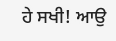ਹੇ ਸਖੀ! ਆਉ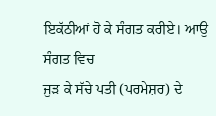ਇਕੱਠੀਆਂ ਹੋ ਕੇ ਸੰਗਤ ਕਰੀਏ। ਆਉ ਸੰਗਤ ਵਿਚ
ਜੁੜ ਕੇ ਸੱਚੇ ਪਤੀ (ਪਰਮੇਸ਼ਰ) ਦੇ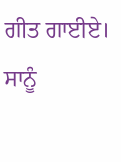ਗੀਤ ਗਾਈਏ। ਸਾਨੂੰ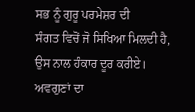ਸਭ ਨੂੰ ਗੁਰੂ ਪਰਮੇਸ਼ਰ ਦੀ
ਸੰਗਤ ਵਿਚੋਂ ਜੋ ਸਿਖਿਆ ਮਿਲਦੀ ਹੈ, ਉਸ ਨਾਲ ਹੰਕਾਰ ਦੂਰ ਕਰੀਏ। ਅਵਗੁਣਾਂ ਦਾ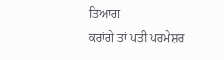ਤਿਆਗ
ਕਰਾਂਗੇ ਤਾਂ ਪਤੀ ਪਰਮੇਸ਼ਰ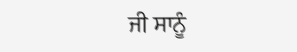ਜੀ ਸਾਨੂੰ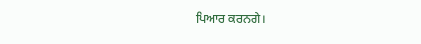ਪਿਆਰ ਕਰਨਗੇ।